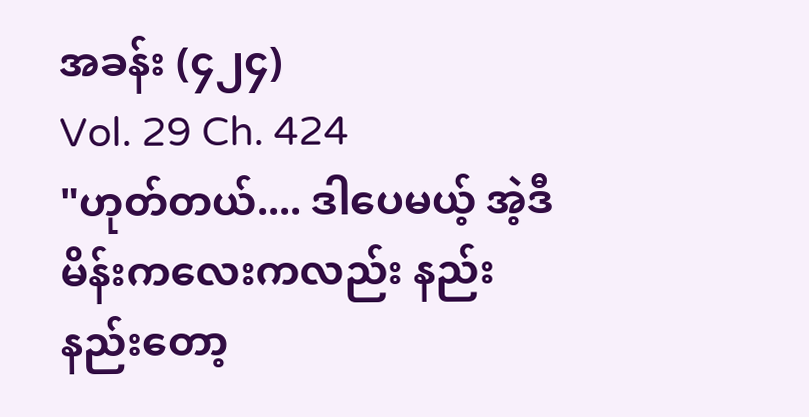အခန်း (၄၂၄)
Vol. 29 Ch. 424
"ဟုတ်တယ်.... ဒါပေမယ့် အဲ့ဒီမိန်းကလေးကလည်း နည်းနည်းတော့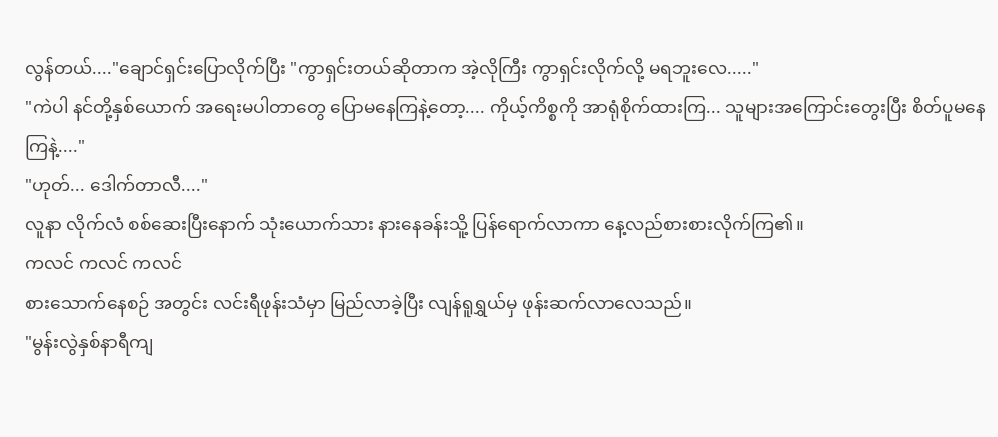လွန်တယ်...."ချောင်ရှင်းပြောလိုက်ပြီး "ကွာရှင်းတယ်ဆိုတာက အဲ့လိုကြီး ကွာရှင်းလိုက်လို့ မရဘူးလေ....."
"ကဲပါ နင်တို့နှစ်ယောက် အရေးမပါတာတွေ ပြောမနေကြနဲ့တော့.... ကိုယ့်ကိစ္စကို အာရုံစိုက်ထားကြ... သူများအကြောင်းတွေးပြီး စိတ်ပူမနေကြနဲ့...."
"ဟုတ်... ဒေါက်တာလီ...."
လူနာ လိုက်လံ စစ်ဆေးပြီးနောက် သုံးယောက်သား နားနေခန်းသိူ့ ပြန်ရောက်လာကာ နေ့လည်စားစားလိုက်ကြ၏။
ကလင် ကလင် ကလင်
စားသောက်နေစဉ် အတွင်း လင်းရီဖုန်းသံမှာ မြည်လာခဲ့ပြီး လျန်ရူရွှယ်မှ ဖုန်းဆက်လာလေသည်။
"မွန်းလွဲနှစ်နာရီကျ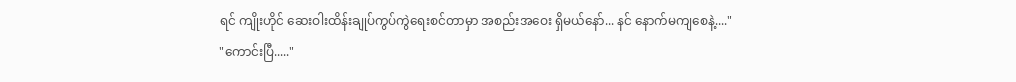ရင် ကျိုးဟိုင် ဆေးဝါးထိန်းချုပ်ကွပ်ကွဲရေးစင်တာမှာ အစည်းအဝေး ရှိမယ်နော်... နင် နောက်မကျစေနဲ့...."
"ကောင်းပြီ....."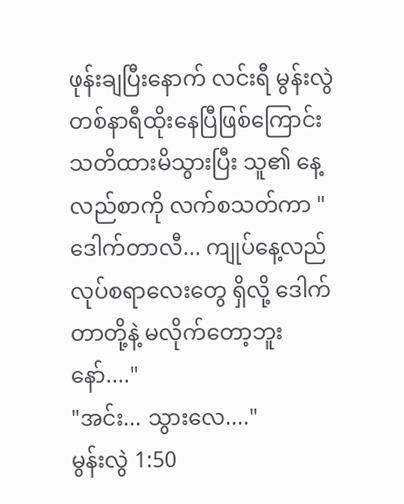ဖုန်းချပြီးနောက် လင်းရီ မွန်းလွဲတစ်နာရီထိုးနေပြီဖြစ်ကြောင်း သတိထားမိသွားပြီး သူ၏ နေ့လည်စာကို လက်စသတ်ကာ "ဒေါက်တာလီ... ကျုပ်နေ့လည် လုပ်စရာလေးတွေ ရှိလို့ ဒေါက်တာတို့နဲ့ မလိုက်တော့ဘူးနော်...."
"အင်း... သွားလေ...."
မွန်းလွဲ 1:50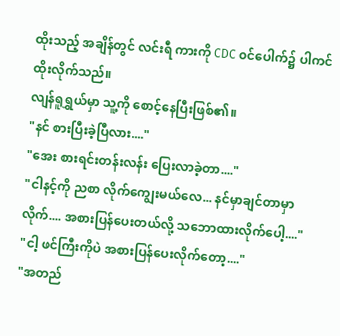ထိုးသည့် အချိန်တွင် လင်းရီ ကားကို CDC ၀င်ပေါက်၌ ပါကင်ထိုးလိုက်သည်။
လျန်ရူရွှယ်မှာ သူ့ကို စောင့်နေပြီးဖြစ်၏။
"နင် စားပြီးခဲ့ပြီလား...."
"အေး စားရင်းတန်းလန်း ပြေးလာခဲ့တာ...."
"ငါနင့်ကို ညစာ လိုက်ကျွေးမယ်လေ... နင်မှာချင်တာမှာလိုက်.... အစားပြန်ပေးတယ်လို့ သဘောထားလိုက်ပေါ့...."
"ငါ့ ဖင်ကြီးကိုပဲ အစားပြန်ပေးလိုက်တော့...."
"အတည်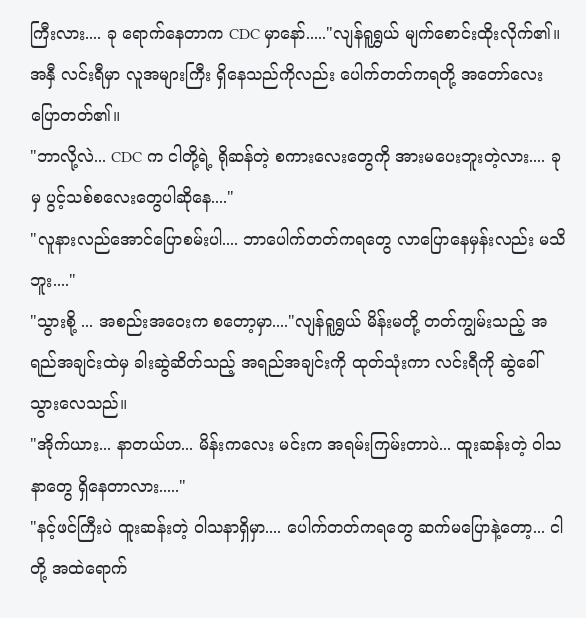ကြီးလား.... ခု ရောက်နေတာက CDC မှာနော်....."လျန်ရူရွှယ် မျက်စောင်းထိုးလိုက်၏။ အနှီ လင်းရီမှာ လူအများကြီး ရှိနေသည်ကိုလည်း ပေါက်တတ်ကရတို့ အတော်လေးပြောတတ်၏။
"ဘာလို့လဲ... CDC က ငါတို့ရဲ့ ရိုဆန်တဲ့ စကားလေးတွေကို အားမပေးဘူးတဲ့လား.... ခုမှ ပွင့်သစ်စလေးတွေပါဆိုနေ...."
"လူနားလည်အောင်ပြောစမ်းပါ.... ဘာပေါက်တတ်ကရတွေ လာပြောနေမှန်းလည်း မသိဘူး...."
"သွားစို့ ... အစည်းအဝေးက စတော့မှာ...."လျန်ရူရွှယ် မိန်းမတို့ တတ်ကျွမ်းသည့် အရည်အချင်းထဲမှ ခါးဆွဲဆိတ်သည့် အရည်အချင်းကို ထုတ်သုံးကာ လင်းရီကို ဆွဲခေါ်သွားလေသည်။
"အိုက်ယား... နာတယ်ဟ... မိန်းကလေး မင်းက အရမ်းကြမ်းတာပဲ... ထူးဆန်းတဲ့ ဝါသနာတွေ ရှိနေတာလား....."
"နင့်ဖင်ကြီးပဲ ထူးဆန်းတဲ့ ဝါသနာရှိမှာ.... ပေါက်တတ်ကရတွေ ဆက်မပြောနဲ့တော့... ငါတို့ အထဲရောက်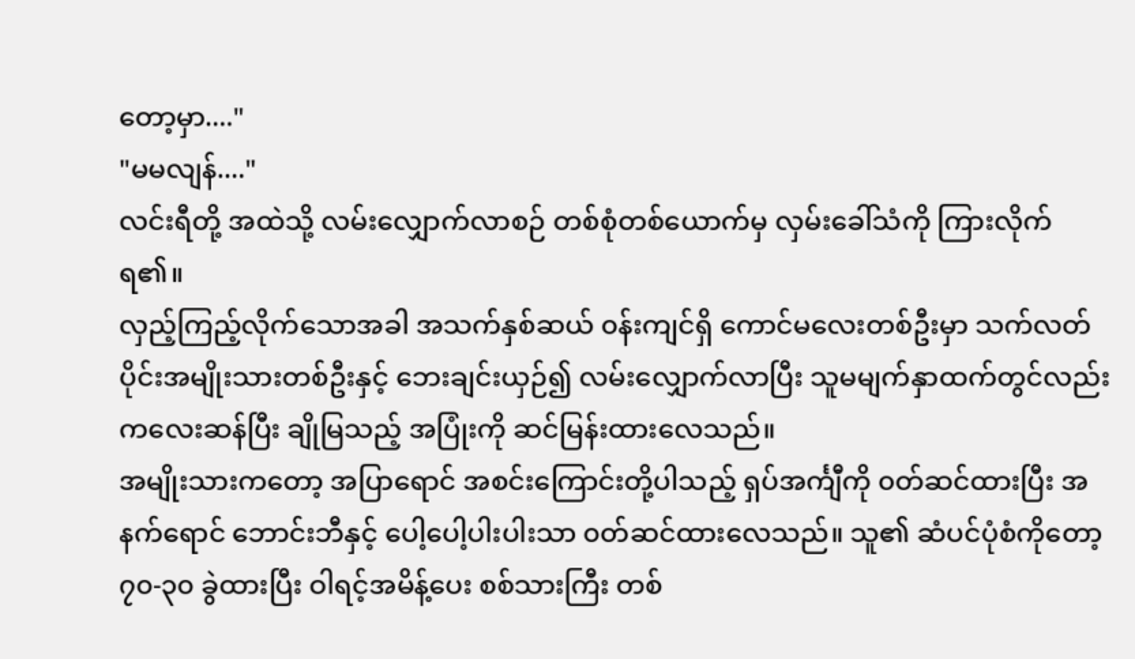တော့မှာ...."
"မမလျန်...."
လင်းရီတို့ အထဲသို့ လမ်းလျှောက်လာစဉ် တစ်စုံတစ်ယောက်မှ လှမ်းခေါ်သံကို ကြားလိုက်ရ၏။
လှည့်ကြည့်လိုက်သောအခါ အသက်နှစ်ဆယ် ၀န်းကျင်ရှိ ကောင်မလေးတစ်ဦးမှာ သက်လတ်ပိုင်းအမျိုးသားတစ်ဦးနှင့် ဘေးချင်းယှဉ်၍ လမ်းလျှောက်လာပြီး သူမမျက်နှာထက်တွင်လည်း ကလေးဆန်ပြီး ချိုမြသည့် အပြုံးကို ဆင်မြန်းထားလေသည်။
အမျိုးသားကတော့ အပြာရောင် အစင်းကြောင်းတို့ပါသည့် ရှပ်အင်္ကျီကို ၀တ်ဆင်ထားပြီး အနက်ရောင် ဘောင်းဘီနှင့် ပေါ့ပေါ့ပါးပါးသာ ၀တ်ဆင်ထားလေသည်။ သူ၏ ဆံပင်ပုံစံကိုတော့ ၇၀-၃၀ ခွဲထားပြီး ဝါရင့်အမိန့်ပေး စစ်သားကြီး တစ်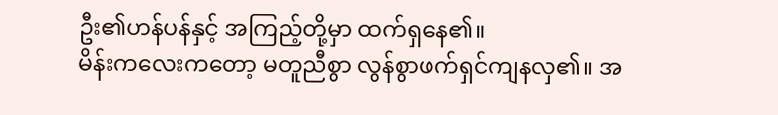ဦး၏ဟန်ပန်နှင့် အကြည့်တို့မှာ ထက်ရှနေ၏။
မိန်းကလေးကတော့ မတူညီစွာ လွန်စွာဖက်ရှင်ကျနလှ၏။ အ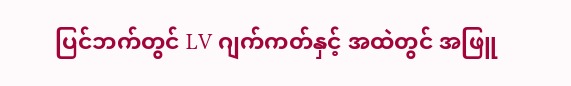ပြင်ဘက်တွင် LV ဂျက်ကတ်နှင့် အထဲတွင် အဖြူ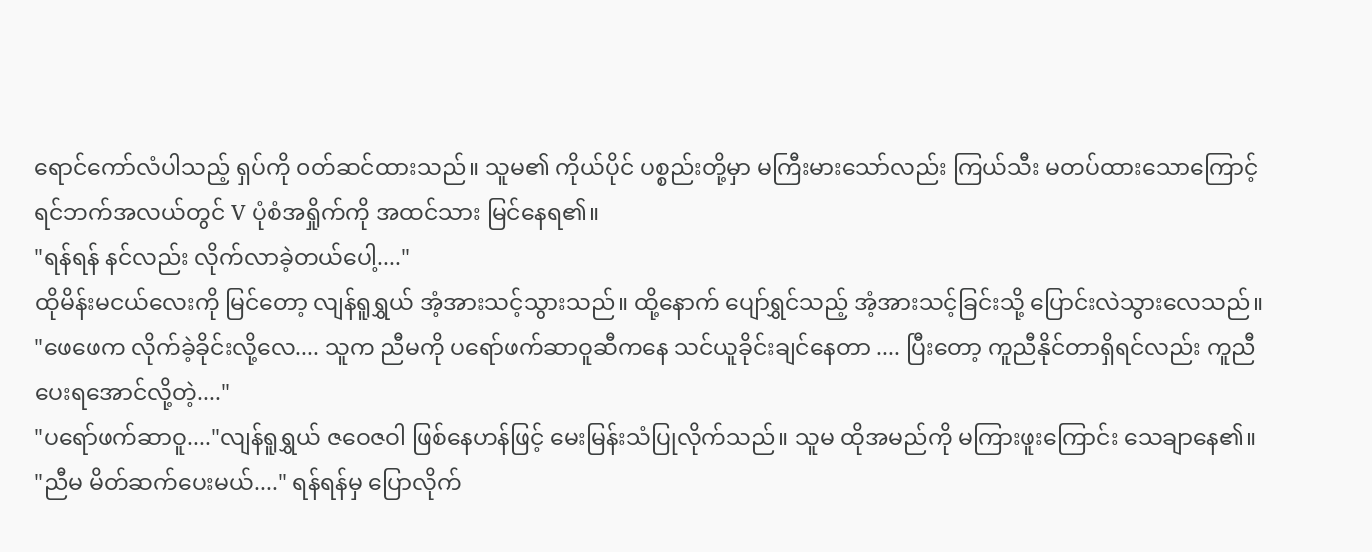ရောင်ကော်လံပါသည့် ရှပ်ကို ၀တ်ဆင်ထားသည်။ သူမ၏ ကိုယ်ပိုင် ပစ္စည်းတို့မှာ မကြီးမားသော်လည်း ကြယ်သီး မတပ်ထားသောကြောင့် ရင်ဘက်အလယ်တွင် V ပုံစံအရှိုက်ကို အထင်သား မြင်နေရ၏။
"ရန်ရန် နင်လည်း လိုက်လာခဲ့တယ်ပေါ့...."
ထိုမိန်းမငယ်လေးကို မြင်တော့ လျန်ရူရွှယ် အံ့အားသင့်သွားသည်။ ထို့နောက် ပျော်ရွှင်သည့် အံ့အားသင့်ခြင်းသို့ ပြောင်းလဲသွားလေသည်။
"ဖေဖေက လိုက်ခဲ့ခိုင်းလို့လေ.... သူက ညီမကို ပရော်ဖက်ဆာဝူဆီကနေ သင်ယူခိုင်းချင်နေတာ .... ပြီးတော့ ကူညီနိုင်တာရှိရင်လည်း ကူညီပေးရအောင်လို့တဲ့...."
"ပရော်ဖက်ဆာဝူ...."လျန်ရူရွှယ် ဇဝေဇဝါ ဖြစ်နေဟန်ဖြင့် မေးမြန်းသံပြုလိုက်သည်။ သူမ ထိုအမည်ကို မကြားဖူးကြောင်း သေချာနေ၏။
"ညီမ မိတ်ဆက်ပေးမယ်...." ရန်ရန်မှ ပြောလိုက်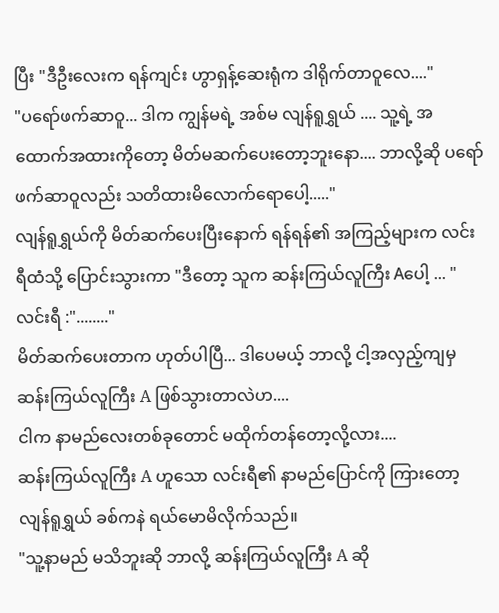ပြီး "ဒီဦးလေးက ရန်ကျင်း ဟွာရှန့်ဆေးရုံက ဒါရိုက်တာဝူလေ...."
"ပရော်ဖက်ဆာဝူ... ဒါက ကျွန်မရဲ့ အစ်မ လျန်ရူရွှယ် .... သူ့ရဲ့ အထောက်အထားကိုတော့ မိတ်မဆက်ပေးတော့ဘူးနော.... ဘာလို့ဆို ပရော်ဖက်ဆာဝူလည်း သတိထားမိလောက်ရောပေါ့....."
လျန်ရူရွှယ်ကို မိတ်ဆက်ပေးပြီးနောက် ရန်ရန်၏ အကြည့်များက လင်းရီထံသို့ ပြောင်းသွားကာ "ဒီတော့ သူက ဆန်းကြယ်လူကြီး Aပေါ့ ... "
လင်းရီ :"........"
မိတ်ဆက်ပေးတာက ဟုတ်ပါပြီ... ဒါပေမယ့် ဘာလို့ ငါ့အလှည့်ကျမှ ဆန်းကြယ်လူကြီး A ဖြစ်သွားတာလဲဟ....
ငါက နာမည်လေးတစ်ခုတောင် မထိုက်တန်တော့လို့လား....
ဆန်းကြယ်လူကြီး A ဟူသော လင်းရီ၏ နာမည်ပြောင်ကို ကြားတော့ လျန်ရူရွှယ် ခစ်ကနဲ ရယ်မောမိလိုက်သည်။
"သူ့နာမည် မသိဘူးဆို ဘာလို့ ဆန်းကြယ်လူကြီး A ဆို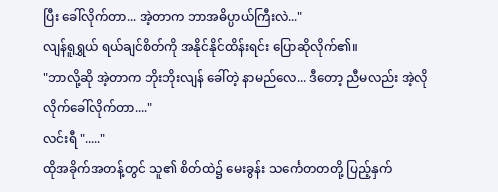ပြီး ခေါ်လိုက်တာ... အဲ့တာက ဘာအဓိပ္ပာယ်ကြီးလဲ..."
လျန်ရူရွှယ် ရယ်ချင်စိတ်ကို အနိုင်နိုင်ထိန်းရင်း ပြောဆိုလိုက်၏။
"ဘာလို့ဆို အဲ့တာက ဘိုးဘိုးလျန် ခေါ်တဲ့ နာမည်လေ... ဒီတော့ ညီမလည်း အဲ့လို လိုက်ခေါ်လိုက်တာ...."
လင်းရီ "....."
ထိုအခိုက်အတန့်တွင် သူ၏ စိတ်ထဲ၌ မေးခွန်း သင်္ကေတတတို့ ပြည့်နှက်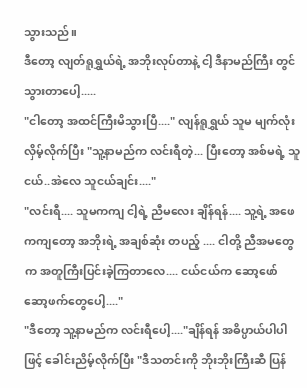သွားသည်။
ဒီတော့ လျတ်ရူရွှယ်ရဲ့ အဘိုးလုပ်တာနဲ့ ငါ့ ဒီနာမည်ကြီး တွင်သွားတာပေါ့.....
"ငါတော့ အထင်ကြီးမိသွားပြီ...." လျန်ရူရွှယ် သူမ မျက်လုံးလှိမ့်လိုက်ပြီး "သူ့နာမည်က လင်းရီတဲ့... ပြီးတော့ အစ်မရဲ့ သူငယ်..အဲလေ သူငယ်ချင်း...."
"လင်းရီ.... သူမကကျ ငါ့ရဲ့ ညီမလေး ချိန်ရန်.... သူ့ရဲ့ အဖေကကျတော့ အဘိုးရဲ့ အချစ်ဆုံး တပည့် .... ငါတို့ ညီအမတွေက အတူကြီးပြင်းခဲ့ကြတာလေ.... ငယ်ငယ်က ဆော့ဖော်ဆော့ဖက်တွေပေါ့...."
"ဒီတော့ သူ့နာမည်က လင်းရီပေါ့...."ချိန်ရန် အဓိပ္ပာယ်ပါပါဖြင့် ခေါင်းညိမ့်လိုက်ပြီး "ဒီသတင်းကို ဘိုးဘိုးကြီးဆီ ပြန်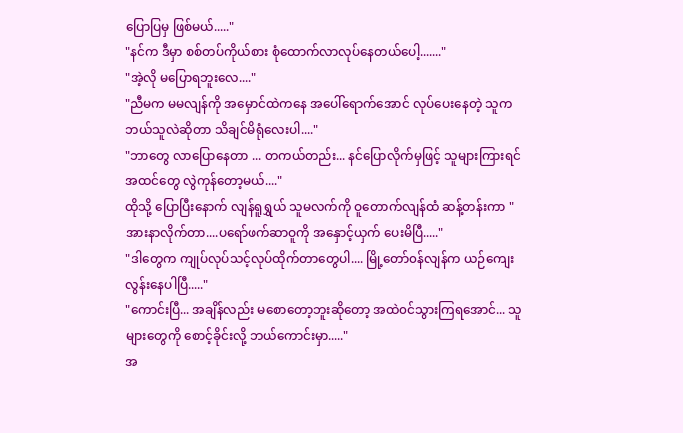ပြောပြမှ ဖြစ်မယ်....."
"နင်က ဒီမှာ စစ်တပ်ကိုယ်စား စုံထောက်လာလုပ်နေတယ်ပေါ့......."
"အဲ့လို မပြောရဘူးလေ...."
"ညီမက မမလျန်ကို အမှောင်ထဲကနေ အပေါ်ရောက်အောင် လုပ်ပေးနေတဲ့ သူက ဘယ်သူလဲဆိုတာ သိချင်မိရုံလေးပါ...."
"ဘာတွေ လာပြောနေတာ ... တကယ်တည်း... နင်ပြောလိုက်မှဖြင့် သူများကြားရင် အထင်တွေ လွဲကုန်တော့မယ်...."
ထိုသို့ ပြောပြီးနောက် လျန်ရူရွှယ် သူမလက်ကို ဝူတောက်လျန်ထံ ဆန့်တန်းကာ "အားနာလိုက်တာ....ပရော်ဖက်ဆာဝူကို အနှောင့်ယှက် ပေးမိပြီ....."
"ဒါတွေက ကျုပ်လုပ်သင့်လုပ်ထိုက်တာတွေပါ.... မြို့တော်၀န်လျန်က ယဉ်ကျေးလွန်းနေပါပြီ....."
"ကောင်းပြီ... အချိန်လည်း မစောတော့ဘူးဆိုတော့ အထဲ၀င်သွားကြရအောင်... သူများတွေကို စောင့်ခိုင်းလို့ ဘယ်ကောင်းမှာ....."
အ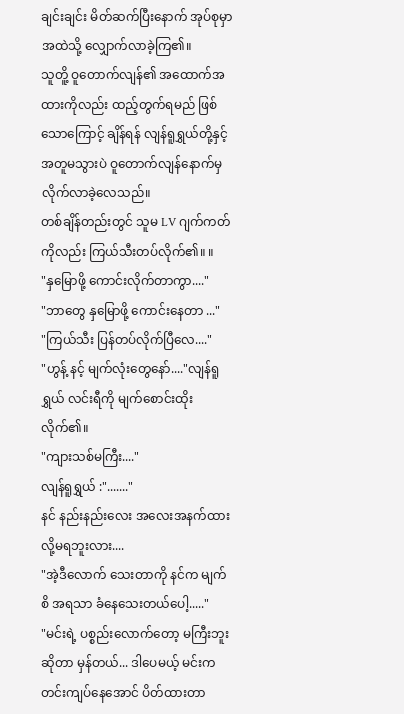ချင်းချင်း မိတ်ဆက်ပြီးနောက် အုပ်စုမှာ အထဲသို့ လျှောက်လာခဲ့ကြ၏။
သူတိူ့ ဝူတောက်လျန်၏ အထောက်အထားကိုလည်း ထည့်တွက်ရမည် ဖြစ်သောကြောင့် ချိန်ရန် လျန်ရူရွှယ်တို့နှင့် အတူမသွားပဲ ဝူတောက်လျန်နောက်မှ လိုက်လာခဲ့လေသည်။
တစ်ချိန်တည်းတွင် သူမ LV ဂျက်ကတ်ကိုလည်း ကြယ်သီးတပ်လိုက်၏။ ။
"နှမြောဖို့ ကောင်းလိုက်တာကွာ...."
"ဘာတွေ နှမြောဖို့ ကောင်းနေတာ ..."
"ကြယ်သီး ပြန်တပ်လိုက်ပြီလေ...."
"ဟွန့် နင့် မျက်လုံးတွေနော်...."လျန်ရူရွှယ် လင်းရီကို မျက်စောင်းထိုးလိုက်၏။
"ကျားသစ်မကြီး...."
လျန်ရူရွှယ် :"......."
နင် နည်းနည်းလေး အလေးအနက်ထားလို့မရဘူးလား....
"အဲ့ဒီလောက် သေးတာကို နင်က မျက်စိ အရသာ ခံနေသေးတယ်ပေါ့....."
"မင်းရဲ့ ပစ္စည်းလောက်တော့ မကြီးဘူးဆိုတာ မှန်တယ်... ဒါပေမယ့် မင်းက တင်းကျပ်နေအောင် ပိတ်ထားတာ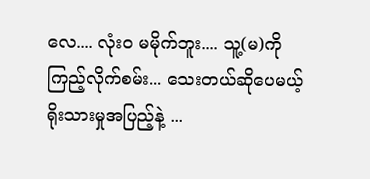လေ.... လုံး၀ မမိုက်ဘူး.... သူ့(မ)ကိုကြည့်လိုက်စမ်း... သေးတယ်ဆိုပေမယ့် ရိုးသားမှုအပြည့်နဲ့ ...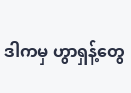ဒါကမှ ဟွာရှန့်တွေ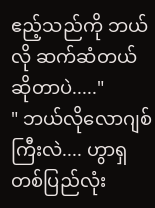ဧည့်သည်ကို ဘယ်လို ဆက်ဆံတယ်ဆိုတာပဲ....."
" ဘယ်လိုလောဂျစ်ကြီးလဲ.... ဟွာရှ တစ်ပြည်လုံး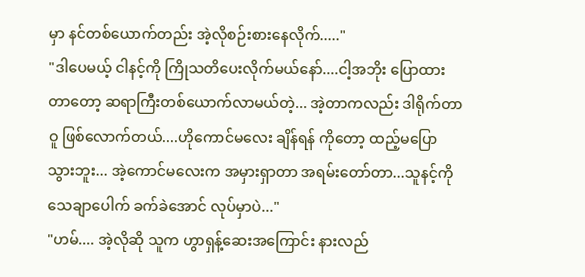မှာ နင်တစ်ယောက်တည်း အဲ့လိုစဉ်းစားနေလိုက်....."
"ဒါပေမယ့် ငါနင့်ကို ကြိုသတိပေးလိုက်မယ်နော်....ငါ့အဘိုး ပြောထားတာတော့ ဆရာကြီးတစ်ယောက်လာမယ်တဲ့... အဲ့တာကလည်း ဒါရိုက်တာဝူ ဖြစ်လောက်တယ်....ဟိုကောင်မလေး ချိန်ရန် ကိုတော့ ထည့်မပြောသွားဘူး... အဲ့ကောင်မလေးက အမှားရှာတာ အရမ်းတော်တာ...သူနင့်ကို သေချာပေါက် ခက်ခဲအောင် လုပ်မှာပဲ..."
"ဟမ်.... အဲ့လိုဆို သူက ဟွာရှန့်ဆေးအကြောင်း နားလည်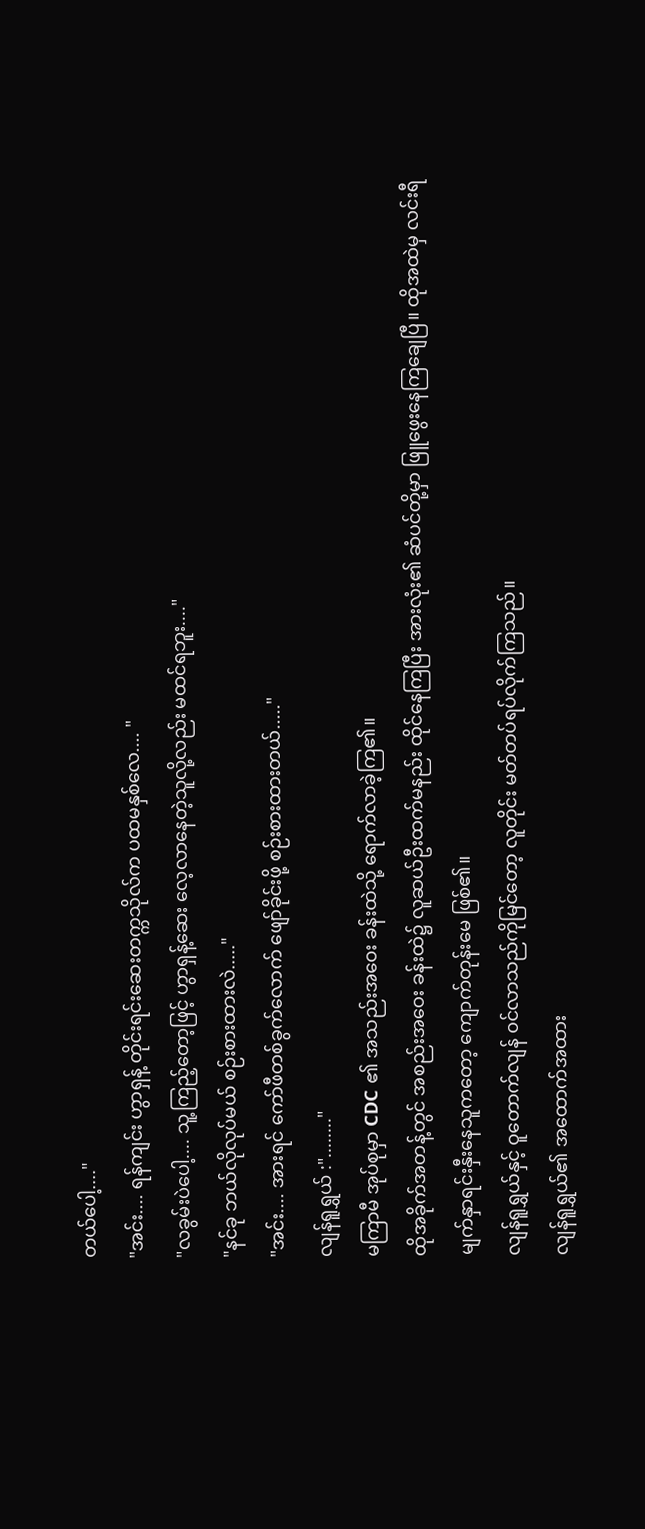တယ်ပေါ့...."
"အင်း.... ရန်ကျင်း ဟွာရှန့် တိုင်းရင်းဆေးတက္ကသိုလ်က ပထမနှစ်လေ.... "
"လခွမ်းပဲပေါ့.... သူ့ကြည့်တော့ဖြင့် ဟွာရှန့်ဆေး လေ့လာနေတဲ့သူလို့လည်း မထင်ရဘူး...."
"နင်ခု ဘယ်လိုလုပ်မယ် စဉ်းစားထားလဲ....."
"အင်း.... အားရင် ကော်ဖီတစ်ခွက်လောက် ဖျော်ခိုင်းဖို့ စဉ်းစားထားတယ်....."
လျန်ရူရွှယ် :"........"
မကြာမီ အုပ်စုမှာ CDC ၏ အသည်းအဝေး ခန်းထဲသို့ ရောက်လာခဲ့ကြ၏။
ထိုအခိုက်အတန့်တွင် အစည်းအဝေး ခန်းထဲ၌ လူဆယ်ဦးထက်မနည်း ထိုင်နေကြပြီး အားလုံး၏ ဆံပင်တို့မှာ ဖြူဖွေးနေကြချေပြီ။ ထိုအထဲမှ လင်းရီ မျက်နှာရင်းနှီးနေသူကတော့ ကျောက်တုန်းမေ ဖြစ်၏။
လျန်ရူရွှယ်နှင့် ဝူတောက်လျန် ၀င်လာသည်ကိုမြင်တော့ လူတိုင်း မတ်တပ်ရပ်လိုက်ကြသည်။
လျန်ရူရွှယ်၏ အထောက်အထား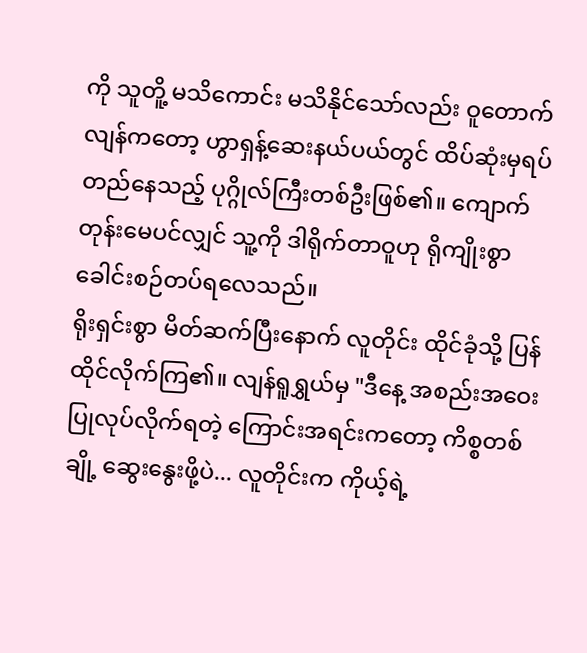ကို သူတိူ့ မသိကောင်း မသိနိုင်သော်လည်း ဝူတောက်လျန်ကတော့ ဟွာရှန့်ဆေးနယ်ပယ်တွင် ထိပ်ဆုံးမှရပ်တည်နေသည့် ပုဂ္ဂိုလ်ကြီးတစ်ဦးဖြစ်၏။ ကျောက်တုန်းမေပင်လျှင် သူ့ကို ဒါရိုက်တာဝူဟု ရိုကျိုးစွာ ခေါင်းစဉ်တပ်ရလေသည်။
ရိုးရှင်းစွာ မိတ်ဆက်ပြီးနောက် လူတိုင်း ထိုင်ခုံသို့ ပြန်ထိုင်လိုက်ကြ၏။ လျန်ရူရွှယ်မှ "ဒီနေ့ အစည်းအဝေး ပြုလုပ်လိုက်ရတဲ့ ကြောင်းအရင်းကတော့ ကိစ္စတစ်ချို့ ဆွေးနွေးဖို့ပဲ... လူတိုင်းက ကိုယ့်ရဲ့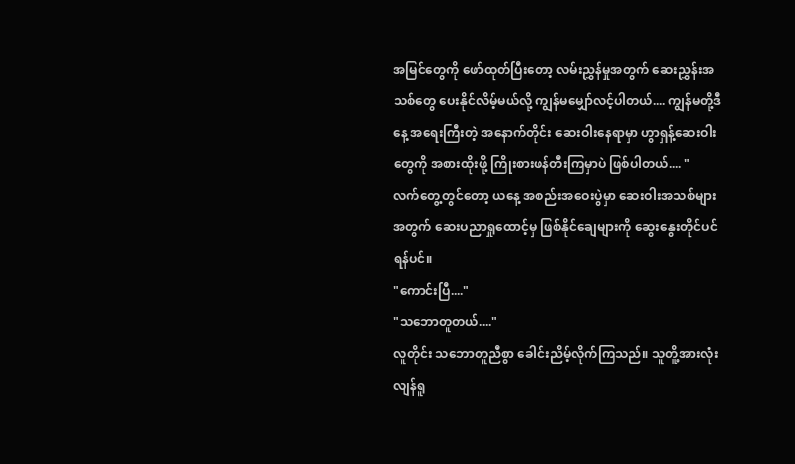အမြင်တွေကို ဖော်ထုတ်ပြီးတော့ လမ်းညွှန်မှုအတွက် ဆေးညွှန်းအသစ်တွေ ပေးနိုင်လိမ့်မယ်လို့ ကျွန်မမျှော်လင့်ပါတယ်.... ကျွန်မတို့ဒီနေ့ အရေးကြီးတဲ့ အနောက်တိုင်း ဆေးဝါးနေရာမှာ ဟွာရှန့်ဆေးဝါးတွေကို အစားထိုးဖို့ ကြိုးစားဖန်တီးကြမှာပဲ ဖြစ်ပါတယ်.... "
လက်တွေ့တွင်တော့ ယနေ့ အစည်းအဝေးပွဲမှာ ဆေးဝါးအသစ်များအတွက် ဆေးပညာရှုထောင့်မှ ဖြစ်နိုင်ချေများကို ဆွေးနွေးတိုင်ပင်ရန်ပင်။
"ကောင်းပြီ...."
"သဘောတူတယ်...."
လူတိုင်း သဘောတူညီစွာ ခေါင်းညိမ့်လိုက်ကြသည်။ သူတိူ့အားလုံး လျန်ရူ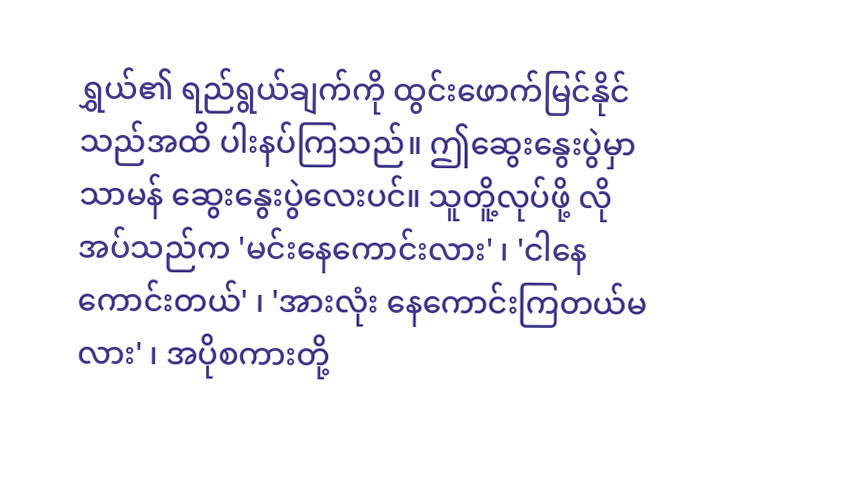ရွှယ်၏ ရည်ရွယ်ချက်ကို ထွင်းဖောက်မြင်နိုင်သည်အထိ ပါးနပ်ကြသည်။ ဤဆွေးနွေးပွဲမှာ သာမန် ဆွေးနွေးပွဲလေးပင်။ သူတိူ့လုပ်ဖို့ လိုအပ်သည်က 'မင်းနေကောင်းလား' ၊ 'ငါနေကောင်းတယ်' ၊ 'အားလုံး နေကောင်းကြတယ်မလား' ၊ အပိုစကားတို့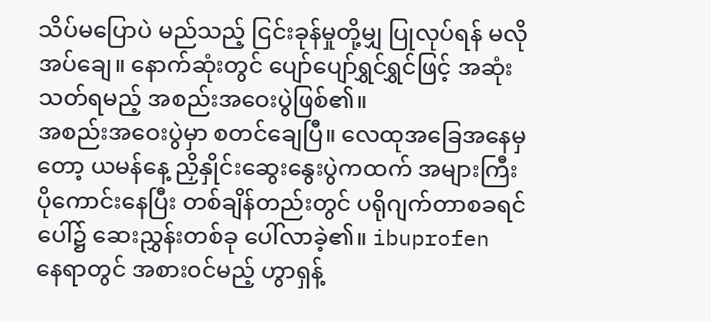သိပ်မပြောပဲ မည်သည့် ငြင်းခုန်မှုတို့မျှ ပြုလုပ်ရန် မလိုအပ်ချေ။ နောက်ဆုံးတွင် ပျော်ပျော်ရွှင်ရွှင်ဖြင့် အဆုံးသတ်ရမည့် အစည်းအဝေးပွဲဖြစ်၏။
အစည်းအဝေးပွဲမှာ စတင်ချေပြီ။ လေထုအခြေအနေမှတော့ ယမန်နေ့ ညှိနှိုင်းဆွေးနွေးပွဲကထက် အများကြီး ပိုကောင်းနေပြီး တစ်ချိန်တည်းတွင် ပရိုဂျက်တာစခရင်ပေါ်၌ ဆေးညွှန်းတစ်ခု ပေါ်လာခဲ့၏။ ibuprofen နေရာတွင် အစား၀င်မည့် ဟွာရှန့်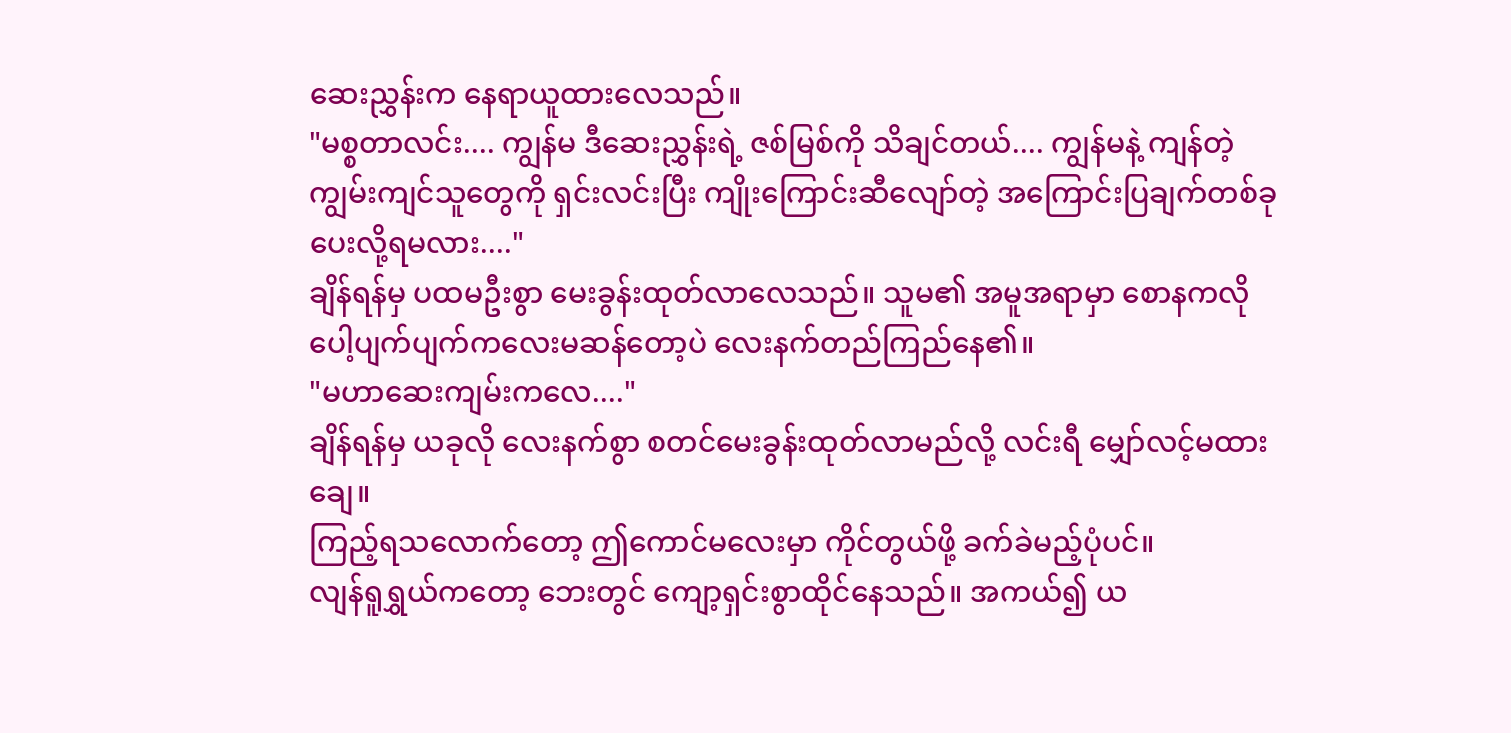ဆေးညွှန်းက နေရာယူထားလေသည်။
"မစ္စတာလင်း.... ကျွန်မ ဒီဆေးညွှန်းရဲ့ ဇစ်မြစ်ကို သိချင်တယ်.... ကျွန်မနဲ့ ကျန်တဲ့ ကျွမ်းကျင်သူတွေကို ရှင်းလင်းပြီး ကျိုးကြောင်းဆီလျော်တဲ့ အကြောင်းပြချက်တစ်ခု ပေးလို့ရမလား...."
ချိန်ရန်မှ ပထမဦးစွာ မေးခွန်းထုတ်လာလေသည်။ သူမ၏ အမူအရာမှာ စောနကလို ပေါ့ပျက်ပျက်ကလေးမဆန်တော့ပဲ လေးနက်တည်ကြည်နေ၏။
"မဟာဆေးကျမ်းကလေ...."
ချိန်ရန်မှ ယခုလို လေးနက်စွာ စတင်မေးခွန်းထုတ်လာမည်လို့ လင်းရီ မျှော်လင့်မထားချေ။
ကြည့်ရသလောက်တော့ ဤကောင်မလေးမှာ ကိုင်တွယ်ဖို့ ခက်ခဲမည့်ပုံပင်။
လျန်ရူရွှယ်ကတော့ ဘေးတွင် ကျော့ရှင်းစွာထိုင်နေသည်။ အကယ်၍ ယ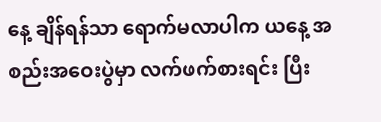နေ့ ချိန်ရန်သာ ရောက်မလာပါက ယနေ့ အစည်းအဝေးပွဲမှာ လက်ဖက်စားရင်း ပြီး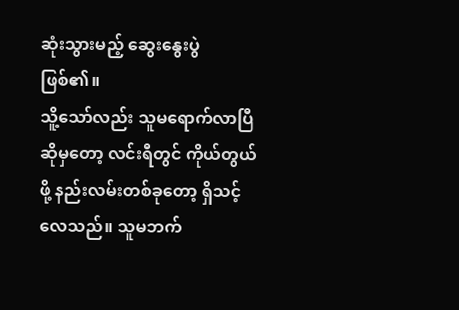ဆုံးသွားမည့် ဆွေးနွေးပွဲဖြစ်၏။
သိူ့သော်လည်း သူမရောက်လာပြီဆိုမှတော့ လင်းရီတွင် ကိုယ်တွယ်ဖို့ နည်းလမ်းတစ်ခုတော့ ရှိသင့်လေသည်။ သူမဘက်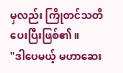မှလည်း ကြိုတင်သတိပေးပြီးဖြစ်၏။
"ဒါပေမယ့် မဟာဆေး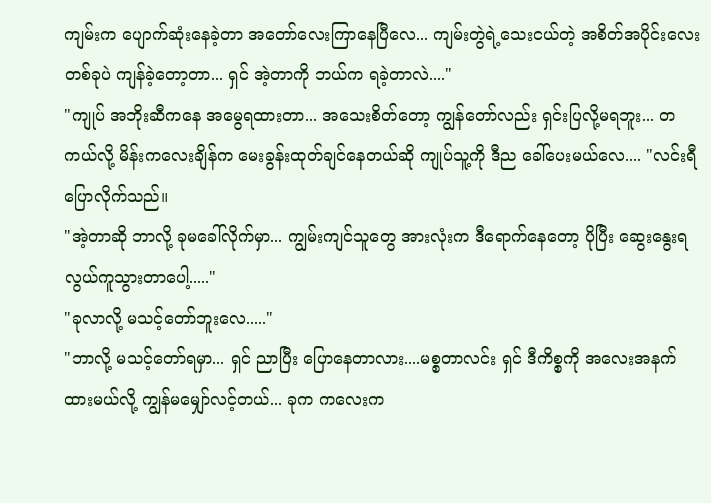ကျမ်းက ပျောက်ဆုံးနေခဲ့တာ အတော်လေးကြာနေပြီလေ... ကျမ်းတွဲရဲ့သေးငယ်တဲ့ အစိတ်အပိုင်းလေးတစ်ခုပဲ ကျန်ခဲ့တော့တာ... ရှင် အဲ့တာကို ဘယ်က ရခဲ့တာလဲ...."
"ကျုပ် အဘိုးဆီကနေ အမွေရထားတာ... အသေးစိတ်တော့ ကျွန်တော်လည်း ရှင်းပြလို့မရဘူး... တကယ်လို့ မိန်းကလေးချိန်က မေးခွန်းထုတ်ချင်နေတယ်ဆို ကျုပ်သူ့ကို ဒီည ခေါ်ပေးမယ်လေ.... "လင်းရီ ပြောလိုက်သည်။
"အဲ့တာဆို ဘာလို့ ခုမခေါ်လိုက်မှာ... ကျွမ်းကျင်သူတွေ အားလုံးက ဒီရောက်နေတော့ ပိုပြီး ဆွေးနွေးရ လွယ်ကူသွားတာပေါ့....."
"ခုလာလို့ မသင့်တော်ဘူးလေ....."
"ဘာလို့ မသင့်တော်ရမှာ... ရှင် ညာပြီး ပြောနေတာလား....မစ္စတာလင်း ရှင် ဒီကိစ္စကို အလေးအနက် ထားမယ်လို့ ကျွန်မမျှော်လင့်တယ်... ခုက ကလေးက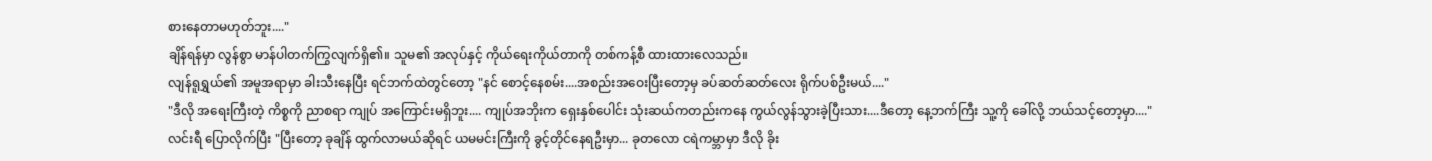စားနေတာမဟုတ်ဘူး...."
ချိန်ရန်မှာ လွန်စွာ မာန်ပါတက်ကြွလျက်ရှိ၏။ သူမ၏ အလုပ်နှင့် ကိုယ်ရေးကိုယ်တာကို တစ်ကန့်စီ ထားထားလေသည်။
လျန်ရူရွှယ်၏ အမူအရာမှာ ခါးသီးနေပြီး ရင်ဘက်ထဲတွင်တော့ "နင် စောင့်နေစမ်း....အစည်းအဝေးပြီးတော့မှ ခပ်ဆတ်ဆတ်လေး ရိုက်ပစ်ဦးမယ်...."
"ဒီလို အရေးကြီးတဲ့ ကိစ္စကို ညာစရာ ကျုပ် အကြောင်းမရှိဘူး.... ကျုပ်အဘိုးက ရှေးနှစ်ပေါင်း သုံးဆယ်ကတည်းကနေ ကွယ်လွန်သွားခဲ့ပြီးသား....ဒီတော့ နေ့ဘက်ကြီး သူ့ကို ခေါ်လို့ ဘယ်သင့်တော့မှာ...."
လင်းရီ ပြောလိုက်ပြီး "ပြီးတော့ ခုချိန် ထွက်လာမယ်ဆိုရင် ယမမင်းကြီးကို ခွင့်တိုင်နေရဦးမှာ... ခုတလော ငရဲကမ္ဘာမှာ ဒီလို ခိုး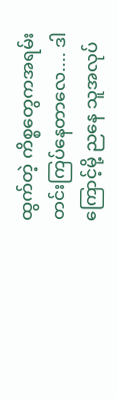ထွက်တဲ့ ကိစ္စတွေကအရမ်း တင်းကြပ်နေတာလေ.... ဒါကြောင့်မို့ ညနေ သူအလုပ်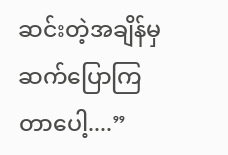ဆင်းတဲ့အချိန်မှ ဆက်ပြောကြတာပေါ့....”